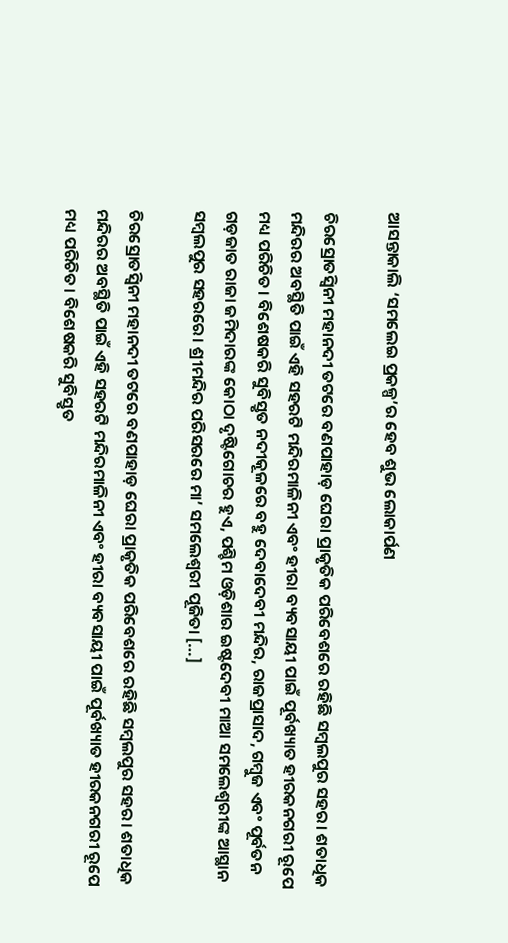ଆସନ୍ତାକାଲି ‘ସମଲେଇ ପ୍ରକଳ୍ପ’ର ହେବ ଶୁଭ ଲୋକାର୍ପଣ

ଚିରସ୍ରୋତସ୍ୱିନୀ ମହାନଦୀ ତଟରେ ବଣପାହାଡ଼ ଘେରା ପ୍ରାକୃତିକ ପରିବେଶରେ ରହିଛି ସମ୍ବଲପୁର ସହର। ଶତାଧିକ ମନ୍ଦିରର ଅବସ୍ଥିତି ପାଇଁ ଏହି ସହରଟି ମନ୍ଦିରମାଳିନୀ ଏବଂ ହୀରା ବ୍ୟବସାୟୀ ପାଇଁ ପୂର୍ବଖ୍ୟାତ ହୀରକନଗରୀ ରୂପେ ମଧ୍ୟ ପରିଚିତ। ବିଶେଷକରି ସୁବିସ୍ତୃତ ନଦୀକୂଳରେ ବହୁ ଦେବାଦେବୀ ମନ୍ଦିର, ରାଜପ୍ରାସାଦ, ଗମ୍ବୁଜ ଏବଂ ପୂର୍ବତନ ଗଡ଼ଜାତ ରାଜା ଜମିଦାରଙ୍କ କୋଠା ଦୃଷ୍ଟିଗୋଚର ହୁଏ, ପଶ୍ଚିମ ଓଡ଼ିଶାର ଇଷ୍ଟଦେବୀ ମାଆ ସମଲେଶ୍ୱରୀଙ୍କ ଆସ୍ଥାନ ସମ୍ବଲପୁର ସହରରେ। ଶ୍ରୀମନ୍ଦିର ପରିସରରେ ମା’ ସମଲେଶ୍ୱରୀ ପୂଜିତା […]

ଚିରସ୍ରୋତସ୍ୱିନୀ ମହାନଦୀ ତଟରେ ବଣପାହାଡ଼ ଘେରା ପ୍ରାକୃତିକ ପରିବେଶରେ ରହିଛି ସମ୍ବଲପୁର ସହର। ଶତାଧିକ ମନ୍ଦିରର ଅବସ୍ଥିତି ପାଇଁ ଏହି ସହରଟି ମନ୍ଦିରମାଳିନୀ ଏବଂ ହୀରା ବ୍ୟବସାୟୀ ପାଇଁ ପୂର୍ବଖ୍ୟାତ ହୀରକନଗରୀ ରୂପେ ମଧ୍ୟ ପରିଚିତ। ବିଶେଷକରି ସୁବିସ୍ତୃତ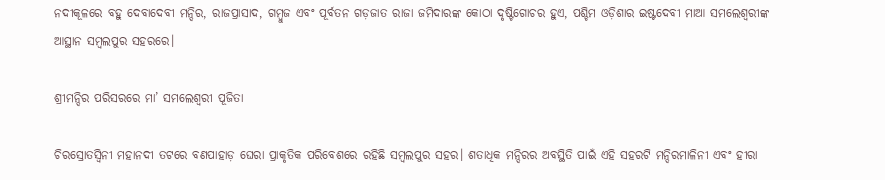ନଦୀକୂଳରେ ବହୁ ଦେବାଦେବୀ ମନ୍ଦିର, ରାଜପ୍ରାସାଦ, ଗମ୍ବୁଜ ଏବଂ ପୂର୍ବତନ ଗଡ଼ଜାତ ରାଜା ଜମିଦାରଙ୍କ କୋଠା ଦୃଷ୍ଟିଗୋଚର ହୁଏ, ପଶ୍ଚିମ ଓଡ଼ିଶାର ଇଷ୍ଟଦେବୀ ମାଆ ସମଲେଶ୍ୱରୀଙ୍କ ଆସ୍ଥାନ ସମ୍ବଲପୁର ସହରରେ।

ଶ୍ରୀମନ୍ଦିର ପରିସରରେ ମା’ ସମଲେଶ୍ୱରୀ ପୂଜିତା

ଚିରସ୍ରୋତସ୍ୱିନୀ ମହାନଦୀ ତଟରେ ବଣପାହାଡ଼ ଘେରା ପ୍ରାକୃତିକ ପରିବେଶରେ ରହିଛି ସମ୍ବଲପୁର ସହର। ଶତାଧିକ ମନ୍ଦିରର ଅବସ୍ଥିତି ପାଇଁ ଏହି ସହରଟି ମନ୍ଦିରମାଳିନୀ ଏବଂ ହୀରା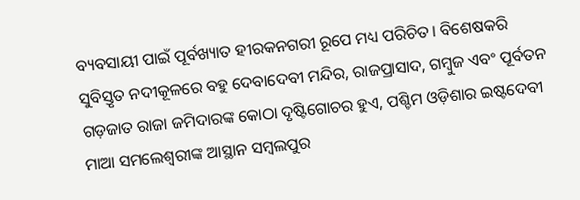ବ୍ୟବସାୟୀ ପାଇଁ ପୂର୍ବଖ୍ୟାତ ହୀରକନଗରୀ ରୂପେ ମଧ୍ୟ ପରିଚିତ। ବିଶେଷକରି ସୁବିସ୍ତୃତ ନଦୀକୂଳରେ ବହୁ ଦେବାଦେବୀ ମନ୍ଦିର, ରାଜପ୍ରାସାଦ, ଗମ୍ବୁଜ ଏବଂ ପୂର୍ବତନ ଗଡ଼ଜାତ ରାଜା ଜମିଦାରଙ୍କ କୋଠା ଦୃଷ୍ଟିଗୋଚର ହୁଏ, ପଶ୍ଚିମ ଓଡ଼ିଶାର ଇଷ୍ଟଦେବୀ ମାଆ ସମଲେଶ୍ୱରୀଙ୍କ ଆସ୍ଥାନ ସମ୍ବଲପୁର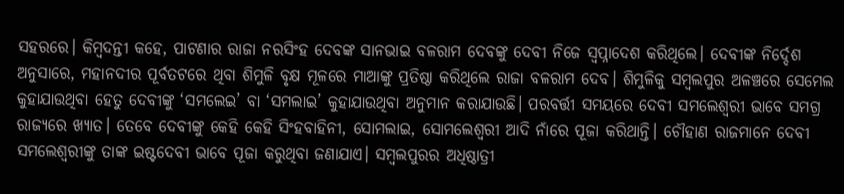ସହରରେ। କିମ୍ବଦନ୍ତୀ କହେ, ପାଟଣାର ରାଜା ନରସିଂହ ଦେବଙ୍କ ସାନଭାଇ ବଳରାମ ଦେବଙ୍କୁ ଦେବୀ ନିଜେ ସ୍ୱପ୍ନାଦେଶ କରିଥିଲେ। ଦେବୀଙ୍କ ନିର୍ଦ୍ଦେଶ ଅନୁସାରେ, ମହାନଦୀର ପୂର୍ବତଟରେ ଥିବା ଶିମୁଳି ବୃକ୍ଷ ମୂଳରେ ମାଆଙ୍କୁ ପ୍ରତିଷ୍ଠା କରିଥିଲେ ରାଜା ବଳରାମ ଦେବ। ଶିମୁଳିକୁ ସମ୍ବଲପୁର ଅଳଞ୍ଚରେ ସେମେଲ କୁହାଯାଉଥିବା ହେତୁ ଦେବୀଙ୍କୁ ‘ସମଲେଇ’ ବା ‘ସମଲାଇ’ କୁହାଯାଉଥିବା ଅନୁମାନ କରାଯାଉଛି। ପରବର୍ତ୍ତୀ ସମୟରେ ଦେବୀ ସମଲେଶ୍ୱରୀ ଭାବେ ସମଗ୍ର ରାଜ୍ୟରେ ଖ୍ୟାତ। ତେବେ ଦେବୀଙ୍କୁ କେହି କେହି ସିଂହବାହିନୀ, ସୋମଲାଇ, ସୋମଲେଶ୍ୱରୀ ଆଦି ନାଁରେ ପୂଜା କରିଥାନ୍ତି। ଚୌହାଣ ରାଜମାନେ ଦେବୀ ସମଲେଶ୍ୱରୀଙ୍କୁ ତାଙ୍କ ଇଷ୍ଟଦେବୀ ଭାବେ ପୂଜା କରୁଥିବା ଜଣାଯାଏ। ସମ୍ବଲପୁରର ଅଧିଷ୍ଠାତ୍ରୀ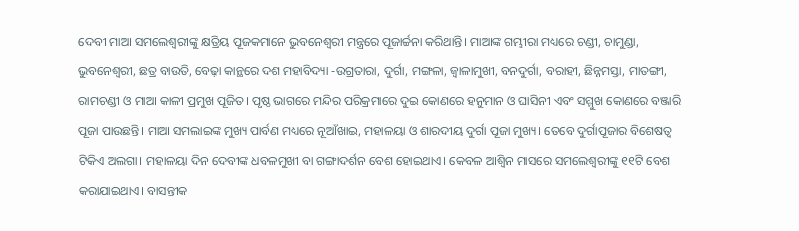ଦେବୀ ମାଆ ସମଲେଶ୍ୱରୀଙ୍କୁ କ୍ଷତ୍ରିୟ ପୂଜକମାନେ ଭୁବନେଶ୍ୱରୀ ମନ୍ତ୍ରରେ ପୂଜାର୍ଚ୍ଚନା କରିଥାନ୍ତି। ମାଆଙ୍କ ଗମ୍ଭୀରା ମଧ୍ୟରେ ଚଣ୍ଡୀ, ଚାମୁଣ୍ଡା, ଭୁବନେଶ୍ୱରୀ, ଛତ୍ର ବାଉତି, ବେଢ଼ା କାନ୍ଥରେ ଦଶ ମହାବିଦ୍ୟା -ଉଗ୍ରତାରା, ଦୁର୍ଗା, ମଙ୍ଗଳା, ଜ୍ୱାଳାମୁଖୀ, ବନଦୁର୍ଗା, ବରାହୀ, ଛିନ୍ନମସ୍ତା, ମାତଙ୍ଗୀ, ରାମଚଣ୍ଡୀ ଓ ମାଆ କାଳୀ ପ୍ରମୁଖ ପୂଜିତ। ପୃଷ୍ଠ ଭାଗରେ ମନ୍ଦିର ପରିକ୍ରମାରେ ଦୁଇ କୋଣରେ ହନୁମାନ ଓ ଘାସିନୀ ଏବଂ ସମ୍ମୁଖ କୋଣରେ ବଞ୍ଜାରି ପୂଜା ପାଉଛନ୍ତି। ମାଆ ସମଲାଇଙ୍କ ମୁଖ୍ୟ ପାର୍ବଣ ମଧ୍ୟରେ ନୂଆଁଖାଇ, ମହାଳୟା ଓ ଶାରଦୀୟ ଦୁର୍ଗା ପୂଜା ମୁଖ୍ୟ। ତେବେ ଦୁର୍ଗାପୂଜାର ବିଶେଷତ୍ୱ ଟିକିଏ ଅଲଗା। ମହାଳୟା ଦିନ ଦେବୀଙ୍କ ଧବଳମୁଖୀ ବା ଗଙ୍ଗାଦର୍ଶନ ବେଶ ହୋଇଥାଏ। କେବଳ ଆଶ୍ୱିନ ମାସରେ ସମଲେଶ୍ୱରୀଙ୍କୁ ୧୧ଟି ବେଶ କରାଯାଇଥାଏ। ବାସନ୍ତୀକ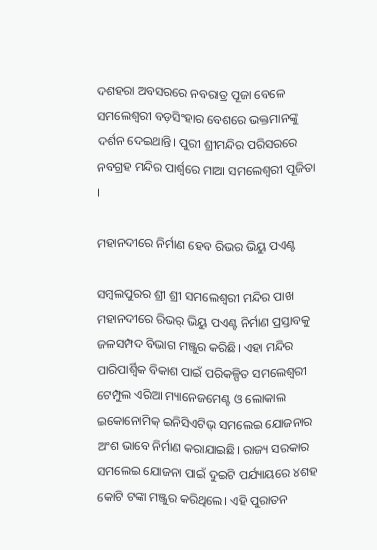ଦଶହରା ଅବସରରେ ନବରାତ୍ର ପୂଜା ବେଳେ ସମଲେଶ୍ୱରୀ ବଡ଼ସିଂହାର ବେଶରେ ଭକ୍ତମାନଙ୍କୁ ଦର୍ଶନ ଦେଇଥାନ୍ତି। ପୁରୀ ଶ୍ରୀମନ୍ଦିର ପରିସରରେ ନବଗ୍ରହ ମନ୍ଦିର ପାର୍ଶ୍ବରେ ମାଆ ସମଲେଶ୍ୱରୀ ପୂଜିତା ।

ମହାନଦୀରେ ନିର୍ମାଣ ହେବ ରିଭର ଭିୟୁ ପଏଣ୍ଟ

ସମ୍ବଲପୁରର ଶ୍ରୀ ଶ୍ରୀ ସମଲେଶ୍ୱରୀ ମନ୍ଦିର ପାଖ ମହାନଦୀରେ ରିଭର୍‌ ଭିୟୁ ପଏଣ୍ଟ ନିର୍ମାଣ ପ୍ରସ୍ତାବକୁ ଜଳସମ୍ପଦ ବିଭାଗ ମଞ୍ଜୁର କରିଛି। ଏହା ମନ୍ଦିର ପାରିପାର୍ଶ୍ୱିକ ବିକାଶ ପାଇଁ ପରିକଳ୍ପିତ ସମଲେଶ୍ୱରୀ ଟେମ୍ପୁଲ ଏରିଆ ମ୍ୟାନେଜମେଣ୍ଟ ଓ ଲୋକାଲ ଇକୋନୋମିକ୍‌ ଇନିସିଏଟିଭ୍‌ ସମଲେଇ ଯୋଜନାର ଅଂଶ ଭାବେ ନିର୍ମାଣ କରାଯାଇଛି। ରାଜ୍ୟ ସରକାର ସମଲେଇ ଯୋଜନା ପାଇଁ ଦୁଇଟି ପର୍ଯ୍ୟାୟରେ ୪ଶହ କୋଟି ଟଙ୍କା ମଞ୍ଜୁର କରିଥିଲେ। ଏହି ପୁରାତନ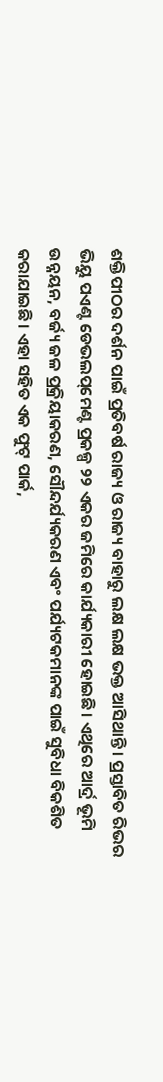ଶକ୍ତିପୀଠର ଦର୍ଶନ ପାଇଁ ପ୍ରତିବର୍ଷ ରାଜ୍ୟ ଓ ରାଜ୍ୟ ବାହାରୁ ଲକ୍ଷ ଲକ୍ଷ ଭକ୍ତ ଆସିଥାନ୍ତି। ପ୍ରସ୍ତାବିତ ରିଭର ଭିୟୁ ପଏଣ୍ଟ ଡେଭଲପ୍‌ମେଣ୍ଟ ପ୍ରକଳ୍ପ ୨୨ ଏକର ଜମିରେ କାର୍ଯ୍ୟକାରୀ ହୋଇଛି। ଏଥିରେ ଆର୍ଦ୍ର ଭୂମି ଉନ୍ନୟନ, ବର୍ଜ୍ୟ ଜଳ ପ୍ରକ୍ରିୟାକରଣ, ସୌନ୍ଦର୍ଯ୍ୟକରଣ ଏବଂ ପର୍ଯ୍ୟଟକମାନଙ୍କ ପାଇଁ ସୁବିଧା ବିକଶିତ କରାଯାଇଛି। ଏହା ସହିତ ଏକ ଫୁଟ୍‌ ପାର୍କ,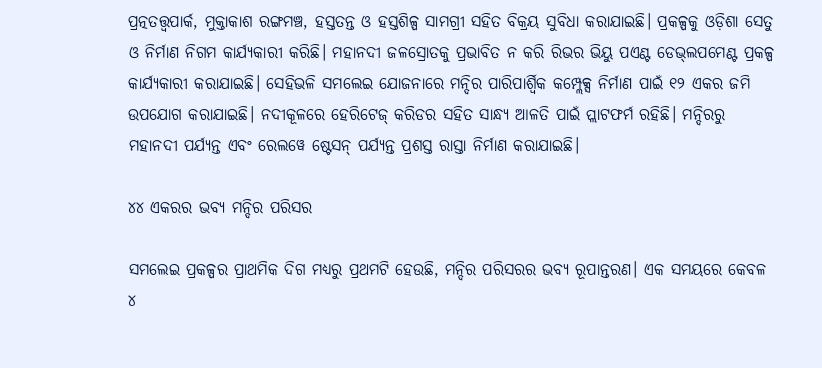ପ୍ରତ୍ନତତ୍ତ୍ବପାର୍କ, ମୁକ୍ତାକାଶ ରଙ୍ଗମଞ୍ଚ, ହସ୍ତତନ୍ତ ଓ ହସ୍ତଶିଳ୍ପ ସାମଗ୍ରୀ ସହିତ ବିକ୍ରୟ ସୁବିଧା କରାଯାଇଛି। ପ୍ରକଳ୍ପକୁ ଓଡ଼ିଶା ସେତୁ ଓ ନିର୍ମାଣ ନିଗମ କାର୍ଯ୍ୟକାରୀ କରିଛି। ମହାନଦୀ ଜଳସ୍ରୋତକୁ ପ୍ରଭାବିତ ନ କରି ରିଭର ଭିୟୁ ପଏଣ୍ଟ ଡେଭ୍‌ଲପମେଣ୍ଟ ପ୍ରକଳ୍ପ କାର୍ଯ୍ୟକାରୀ କରାଯାଇଛି। ସେହିଭଳି ସମଲେଇ ଯୋଜନାରେ ମନ୍ଦିର ପାରିପାର୍ଶ୍ୱିକ କମ୍ପ୍ଲେକ୍ସ ନିର୍ମାଣ ପାଇଁ ୧୨ ଏକର ଜମି ଉପଯୋଗ କରାଯାଇଛି। ନଦୀକୂଳରେ ହେରିଟେଜ୍‌ କରିଡର ସହିତ ସାନ୍ଧ୍ୟ ଆଳତି ପାଇଁ ପ୍ଲାଟଫର୍ମ ରହିଛି। ମନ୍ଦିରରୁ ମହାନଦୀ ପର୍ଯ୍ୟନ୍ତ ଏବଂ ରେଲୱେ ଷ୍ଟେସନ୍‌ ପର୍ଯ୍ୟନ୍ତ ପ୍ରଶସ୍ତ ରାସ୍ତା ନିର୍ମାଣ କରାଯାଇଛି।

୪୪ ଏକରର ଭବ୍ୟ ମନ୍ଦିର ପରିସର

ସମଲେଇ ପ୍ରକଳ୍ପର ପ୍ରାଥମିକ ଦିଗ ମଧ୍ୟରୁ ପ୍ରଥମଟି ହେଉଛି, ମନ୍ଦିର ପରିସରର ଭବ୍ୟ ରୂପାନ୍ତରଣ। ଏକ ସମୟରେ କେବଳ ୪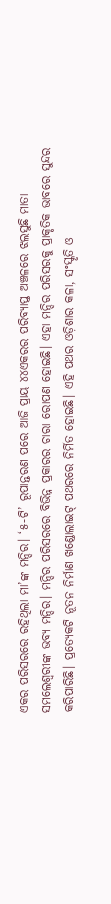ଏକର ପରିସରରେ ରହିଥିଲା ମା’ଙ୍କ ମନ୍ଦିର। ‘୫-ଟି’ ରୂପାନ୍ତରଣ ପରେ ଆଜି ପ୍ରାୟ ୪୪ଏକରର ପରିବ୍ୟାପ୍ତ ଅଞ୍ଚଳରେ ଝଲସୁଛି ମାତା ସମଲେଶ୍ୱରୀଙ୍କ ଭବ୍ୟ ମନ୍ଦିର। ମନ୍ଦିର ପରିସରରେ ବିଭିନ୍ନ ପ୍ରକାରର ଚାରା ରୋପଣ ହୋଇଛି। ଏହା ମନ୍ଦିର ପରିସରକୁ ପ୍ରାକୃତିକ ଭାବରେ ସୁନ୍ଦର କରିପାରିଛି। ପ୍ରତ୍ୟେକଟି ନୂତନ ନିର୍ମାଣ ଖଣ୍ଡୋଲାଇଟ୍‌ ପଥରରେ ନିର୍ମିତ ହୋଇଛି। ଏହି ପଥର ଓଡ଼ିଶାର କଳା, ସଂସ୍କୃତି ଓ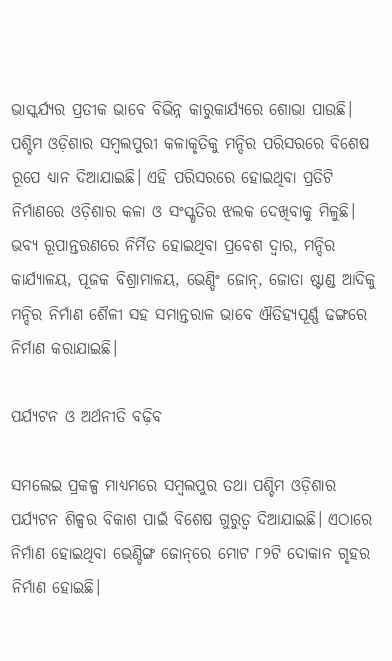ଭାସ୍କର୍ଯ୍ୟର ପ୍ରତୀକ ଭାବେ ବିଭିନ୍ନ କାରୁକାର୍ଯ୍ୟରେ ଶୋଭା ପାଉଛି। ପଶ୍ଚିମ ଓଡ଼ିଶାର ସମ୍ୱଲପୁରୀ କଳାକୃତିକୁ ମନ୍ଦିର ପରିସରରେ ବିଶେଷ ରୂପେ ଧ୍ୟାନ ଦିଆଯାଇଛି। ଏହି ପରିସରରେ ହୋଇଥିବା ପ୍ରତିଟି ନିର୍ମାଣରେ ଓଡ଼ିଶାର କଳା ଓ ସଂସ୍କୃତିର ଝଲକ ଦେଖିବାକୁ ମିଳୁଛି। ଭବ୍ୟ ରୂପାନ୍ତରଣରେ ନିର୍ମିତ ହୋଇଥିବା ପ୍ରବେଶ ଦ୍ୱାର, ମନ୍ଦିର କାର୍ଯ୍ୟାଳୟ, ପୂଜକ ବିଶ୍ରାମାଳୟ, ଭେଣ୍ଡିଂ ଜୋନ୍‌, ଜୋତା ଷ୍ଟାଣ୍ଡ ଆଦିକୁ ମନ୍ଦିର ନିର୍ମାଣ ଶୈଳୀ ସହ ସମାନ୍ତରାଳ ଭାବେ ଐତିହ୍ୟପୂର୍ଣ୍ଣ ଢଙ୍ଗରେ ନିର୍ମାଣ କରାଯାଇଛି।

ପର୍ଯ୍ୟଟନ ଓ ଅର୍ଥନୀତି ବଢ଼ିବ

ସମଲେଇ ପ୍ରକଳ୍ପ ମାଧ୍ୟମରେ ସମ୍ୱଲପୁର ତଥା ପଶ୍ଚିମ ଓଡ଼ିଶାର ପର୍ଯ୍ୟଟନ ଶିଳ୍ପର ବିକାଶ ପାଇଁ ବିଶେଷ ଗୁରୁତ୍ୱ ଦିଆଯାଇଛି। ଏଠାରେ ନିର୍ମାଣ ହୋଇଥିବା ଭେଣ୍ଡିଙ୍ଗ ଜୋନ୍‌ରେ ମୋଟ ୮୨ଟି ଦୋକାନ ଗୃହର ନିର୍ମାଣ ହୋଇଛି।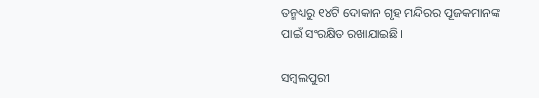ତନ୍ମଧ୍ୟରୁ ୧୪ଟି ଦୋକାନ ଗୃହ ମନ୍ଦିରର ପୂଜକମାନଙ୍କ ପାଇଁ ସଂରକ୍ଷିତ ରଖାଯାଇଛି।

ସମ୍ୱଲପୁରୀ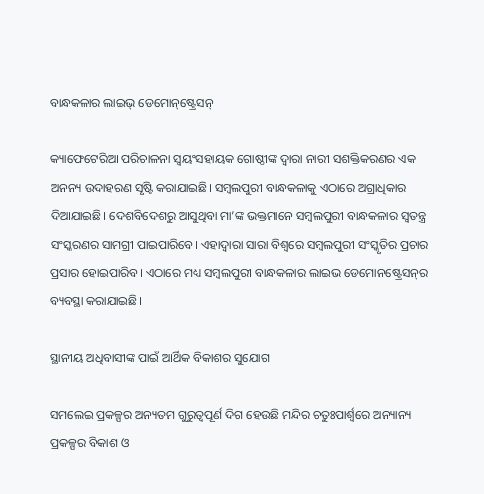ବାନ୍ଧକଳାର ଲାଇଭ୍‌ ଡେମୋନ୍‌ଷ୍ଟ୍ରେସନ୍‌

କ୍ୟାଫେଟେରିଆ ପରିଚାଳନା ସ୍ୱୟଂସହାୟକ ଗୋଷ୍ଠୀଙ୍କ ଦ୍ୱାରା ନାରୀ ସଶକ୍ତିକରଣର ଏକ ଅନନ୍ୟ ଉଦାହରଣ ସୃଷ୍ଟି କରାଯାଇଛି। ସମ୍ୱଲପୁରୀ ବାନ୍ଧକଳାକୁ ଏଠାରେ ଅଗ୍ରାଧିକାର ଦିଆଯାଇଛି। ଦେଶବିଦେଶରୁ ଆସୁଥିବା ମା’ଙ୍କ ଭକ୍ତମାନେ ସମ୍ୱଲପୁରୀ ବାନ୍ଧକଳାର ସ୍ୱତନ୍ତ୍ର ସଂସ୍କରଣର ସାମଗ୍ରୀ ପାଇପାରିବେ। ଏହାଦ୍ୱାରା ସାରା ବିଶ୍ୱରେ ସମ୍ୱଲପୁରୀ ସଂସ୍କୃତିର ପ୍ରଚାର ପ୍ରସାର ହୋଇପାରିବ। ଏଠାରେ ମଧ୍ୟ ସମ୍ୱଲପୁରୀ ବାନ୍ଧକଳାର ଲାଇଭ ଡେମୋନଷ୍ଟ୍ରେସନ୍‌ର ବ୍ୟବସ୍ଥା କରାଯାଇଛି।

ସ୍ଥାନୀୟ ଅଧିବାସୀଙ୍କ ପାଇଁ ଆର୍ଥିକ ବିକାଶର ସୁଯୋଗ

ସମଲେଇ ପ୍ରକଳ୍ପର ଅନ୍ୟତମ ଗୁରୁତ୍ୱପୂର୍ଣ ଦିଗ ହେଉଛି ମନ୍ଦିର ଚତୁଃପାର୍ଶ୍ୱରେ ଅନ୍ୟାନ୍ୟ ପ୍ରକଳ୍ପର ବିକାଶ ଓ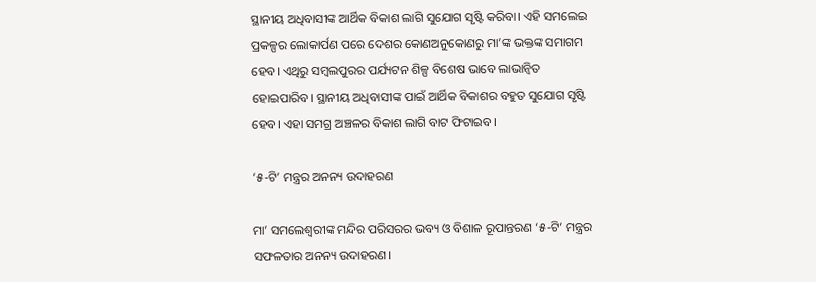ସ୍ଥାନୀୟ ଅଧିବାସୀଙ୍କ ଆର୍ଥିକ ବିକାଶ ଲାଗି ସୁଯୋଗ ସୃଷ୍ଟି କରିବା। ଏହି ସମଲେଇ ପ୍ରକଳ୍ପର ଲୋକାର୍ପଣ ପରେ ଦେଶର କୋଣଅନୁକୋଣରୁ ମା’ଙ୍କ ଭକ୍ତଙ୍କ ସମାଗମ ହେବ। ଏଥିରୁ ସମ୍ୱଲପୁରର ପର୍ଯ୍ୟଟନ ଶିଳ୍ପ ବିଶେଷ ଭାବେ ଲାଭାନ୍ୱିତ ହୋଇପାରିବ। ସ୍ଥାନୀୟ ଅଧିବାସୀଙ୍କ ପାଇଁ ଆର୍ଥିକ ବିକାଶର ବହୁତ ସୁଯୋଗ ସୃଷ୍ଟି ହେବ। ଏହା ସମଗ୍ର ଅଞ୍ଚଳର ବିକାଶ ଲାଗି ବାଟ ଫିଟାଇବ।

‘୫-ଟି’ ମନ୍ତ୍ରର ଅନନ୍ୟ ଉଦାହରଣ

ମା’ ସମଲେଶ୍ୱରୀଙ୍କ ମନ୍ଦିର ପରିସରର ଭବ୍ୟ ଓ ବିଶାଳ ରୂପାନ୍ତରଣ ‘୫-ଟି’ ମନ୍ତ୍ରର ସଫଳତାର ଅନନ୍ୟ ଉଦାହରଣ।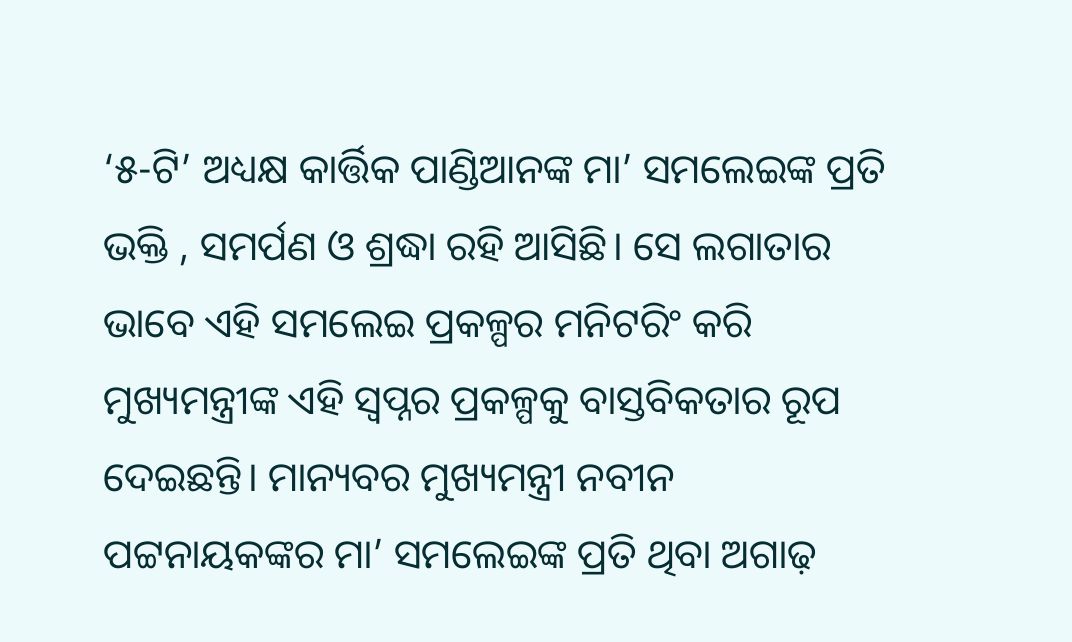‘୫-ଟି’ ଅଧ୍ୟକ୍ଷ କାର୍ତ୍ତିକ ପାଣ୍ଡିଆନଙ୍କ ମା’ ସମଲେଇଙ୍କ ପ୍ରତି ଭକ୍ତି , ସମର୍ପଣ ଓ ଶ୍ରଦ୍ଧା ରହି ଆସିଛି। ସେ ଲଗାତାର ଭାବେ ଏହି ସମଲେଇ ପ୍ରକଳ୍ପର ମନିଟରିଂ କରି ମୁଖ୍ୟମନ୍ତ୍ରୀଙ୍କ ଏହି ସ୍ୱପ୍ନର ପ୍ରକଳ୍ପକୁ ବାସ୍ତବିକତାର ରୂପ ଦେଇଛନ୍ତି। ମାନ୍ୟବର ମୁଖ୍ୟମନ୍ତ୍ରୀ ନବୀନ ପଟ୍ଟନାୟକଙ୍କର ମା’ ସମଲେଇଙ୍କ ପ୍ରତି ଥିବା ଅଗାଢ଼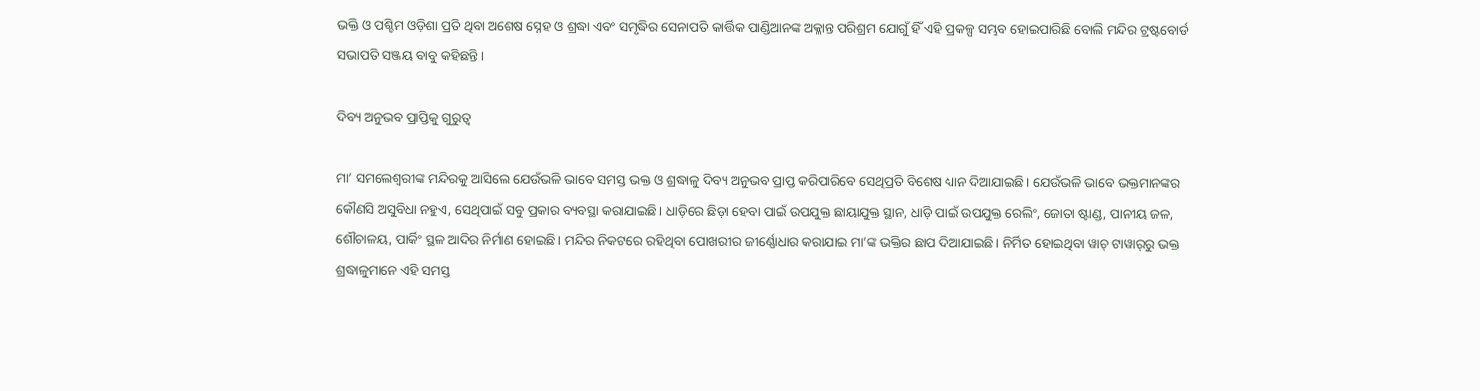ଭକ୍ତି ଓ ପଶ୍ଚିମ ଓଡ଼ିଶା ପ୍ରତି ଥିବା ଅଶେଷ ସ୍ନେହ ଓ ଶ୍ରଦ୍ଧା ଏବଂ ସମୃଦ୍ଧିର ସେନାପତି କାର୍ତ୍ତିକ ପାଣ୍ଡିଆନଙ୍କ ଅକ୍ଳାନ୍ତ ପରିଶ୍ରମ ଯୋଗୁଁ ହିଁ ଏହି ପ୍ରକଳ୍ପ ସମ୍ଭବ ହୋଇପାରିଛି ବୋଲି ମନ୍ଦିର ଟ୍ରଷ୍ଟବୋର୍ଡ ସଭାପତି ସଞ୍ଜୟ ବାବୁ କହିଛନ୍ତି।

ଦିବ୍ୟ ଅନୁଭବ ପ୍ରାପ୍ତିକୁ ଗୁରୁତ୍ବ

ମା’ ସମଲେଶ୍ୱରୀଙ୍କ ମନ୍ଦିରକୁ ଆସିଲେ ଯେଉଁଭଳି ଭାବେ ସମସ୍ତ ଭକ୍ତ ଓ ଶ୍ରଦ୍ଧାଳୁ ଦିବ୍ୟ ଅନୁଭବ ପ୍ରାପ୍ତ କରିପାରିବେ ସେଥିପ୍ରତି ବିଶେଷ ଧ୍ୟାନ ଦିଆଯାଇଛି। ଯେଉଁଭଳି ଭାବେ ଭକ୍ତମାନଙ୍କର କୌଣସି ଅସୁବିଧା ନହୁଏ, ସେଥିପାଇଁ ସବୁ ପ୍ରକାର ବ୍ୟବସ୍ଥା କରାଯାଇଛି। ଧାଡ଼ିରେ ଛିଡ଼ା ହେବା ପାଇଁ ଉପଯୁକ୍ତ ଛାୟାଯୁକ୍ତ ସ୍ଥାନ, ଧାଡ଼ି ପାଇଁ ଉପଯୁକ୍ତ ରେଲିଂ, ଜୋତା ଷ୍ଟାଣ୍ଡ, ପାନୀୟ ଜଳ, ଶୌଚାଳୟ, ପାର୍କିଂ ସ୍ଥଳ ଆଦିର ନିର୍ମାଣ ହୋଇଛି। ମନ୍ଦିର ନିକଟରେ ରହିଥିବା ପୋଖରୀର ଜୀର୍ଣ୍ଣୋଧାର କରାଯାଇ ମା’ଙ୍କ ଭକ୍ତିର ଛାପ ଦିଆଯାଇଛି। ନିର୍ମିତ ହୋଇଥିବା ୱାଚ୍‌ ଟାୱାର୍‌ରୁ ଭକ୍ତ ଶ୍ରଦ୍ଧାଳୁମାନେ ଏହି ସମସ୍ତ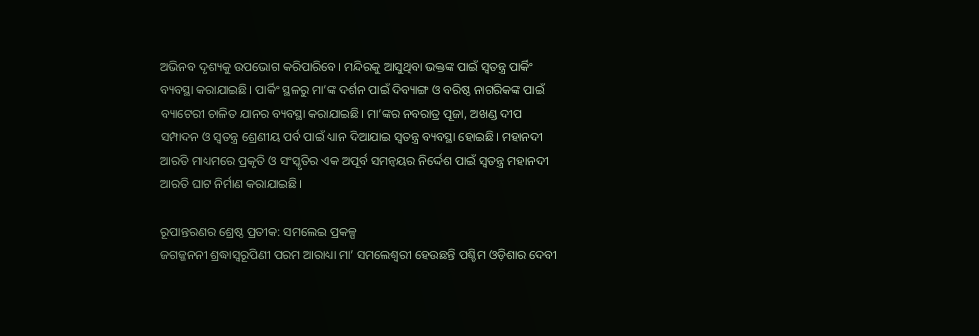ଅଭିନବ ଦୃଶ୍ୟକୁ ଉପଭୋଗ କରିପାରିବେ। ମନ୍ଦିରକୁ ଆସୁଥିବା ଭକ୍ତଙ୍କ ପାଇଁ ସ୍ୱତନ୍ତ୍ର ପାର୍କିଂ ବ୍ୟବସ୍ଥା କରାଯାଇଛି। ପାର୍କିଂ ସ୍ଥଳରୁ ମା’ଙ୍କ ଦର୍ଶନ ପାଇଁ ଦିବ୍ୟାଙ୍ଗ ଓ ବରିଷ୍ଠ ନାଗରିକଙ୍କ ପାଇଁ ବ୍ୟାଟେରୀ ଚାଳିତ ଯାନର ବ୍ୟବସ୍ଥା କରାଯାଇଛି। ମା’ଙ୍କର ନବରାତ୍ର ପୂଜା, ଅଖଣ୍ଡ ଦୀପ ସମ୍ପାଦନ ଓ ସ୍ୱତନ୍ତ୍ର ଶ୍ରେଣୀୟ ପର୍ବ ପାଇଁ ଧ୍ୟାନ ଦିଆଯାଇ ସ୍ୱତନ୍ତ୍ର ବ୍ୟବସ୍ଥା ହୋଇଛି। ମହାନଦୀ ଆରତି ମାଧ୍ୟମରେ ପ୍ରକୃତି ଓ ସଂସ୍କୃତିର ଏକ ଅପୂର୍ବ ସମନ୍ୱୟର ନିର୍ଦ୍ଦେଶ ପାଇଁ ସ୍ୱତନ୍ତ୍ର ମହାନଦୀ ଆରତି ଘାଟ ନିର୍ମାଣ କରାଯାଇଛି।

ରୂପାନ୍ତରଣର ଶ୍ରେଷ୍ଠ ପ୍ରତୀକ: ସମଲେଇ ପ୍ରକଳ୍ପ
ଜଗଜ୍ଜନନୀ ଶ୍ରଦ୍ଧାସ୍ୱରୂପିଣୀ ପରମ ଆରାଧ୍ୟା ମା’ ସମଲେଶ୍ୱରୀ ହେଉଛନ୍ତି ପଶ୍ଚିମ ଓଡ଼ିଶାର ଦେବୀ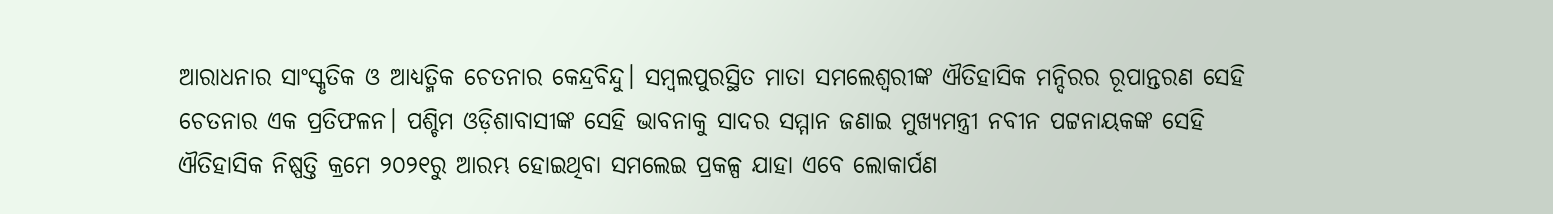ଆରାଧନାର ସାଂସ୍କୃତିକ ଓ ଆଧ୍ୟତ୍ମିକ ଚେତନାର କେନ୍ଦ୍ରବିନ୍ଦୁ। ସମ୍ୱଲପୁରସ୍ଥିତ ମାତା ସମଲେଶ୍ୱରୀଙ୍କ ଐତିହାସିକ ମନ୍ଦିରର ରୂପାନ୍ତରଣ ସେହି ଚେତନାର ଏକ ପ୍ରତିଫଳନ। ପଶ୍ଚିମ ଓଡ଼ିଶାବାସୀଙ୍କ ସେହି ଭାବନାକୁ ସାଦର ସମ୍ମାନ ଜଣାଇ ମୁଖ୍ୟମନ୍ତ୍ରୀ ନବୀନ ପଟ୍ଟନାୟକଙ୍କ ସେହି ଐତିହାସିକ ନିଷ୍ପତ୍ତି କ୍ରମେ ୨୦୨୧ରୁ ଆରମ୍ଭ ହୋଇଥିବା ସମଲେଇ ପ୍ରକଳ୍ପ ଯାହା ଏବେ ଲୋକାର୍ପଣ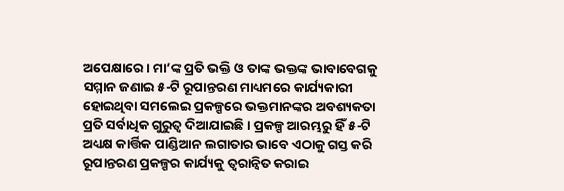ଅପେକ୍ଷାରେ। ମା’ଙ୍କ ପ୍ରତି ଭକ୍ତି ଓ ତାଙ୍କ ଭକ୍ତଙ୍କ ଭାବାବେଗକୁ ସମ୍ମାନ ଜଣାଇ ୫-ଟି ରୂପାନ୍ତରଣ ମାଧ୍ୟମରେ କାର୍ଯ୍ୟକାରୀ ହୋଇଥିବା ସମଲେଇ ପ୍ରକଳ୍ପରେ ଭକ୍ତମାନଙ୍କର ଅବଶ୍ୟକତା ପ୍ରତି ସର୍ବାଧିକ ଗୁରୁତ୍ୱ ଦିଆଯାଇଛି। ପ୍ରକଳ୍ପ ଆରମ୍ଭରୁ ହିଁ ୫-ଟି ଅଧ୍ୟକ୍ଷ କାର୍ତ୍ତିକ ପାଣ୍ଡିଆନ ଲଗାତାର ଭାବେ ଏଠାକୁ ଗସ୍ତ କରି ରୂପାନ୍ତରଣ ପ୍ରକଳ୍ପର କାର୍ଯ୍ୟକୁ ତ୍ୱରାନ୍ୱିତ କରାଇ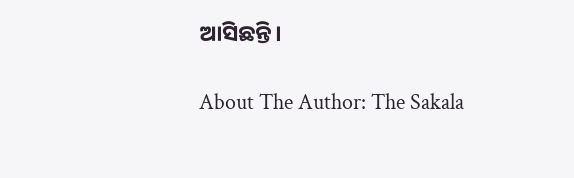ଆସିଛନ୍ତି।

About The Author: The Sakala